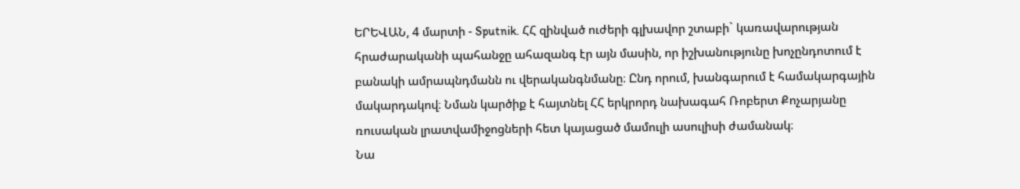ԵՐԵՎԱՆ, 4 մարտի - Sputnik. ՀՀ զինված ուժերի գլխավոր շտաբի` կառավարության հրաժարականի պահանջը ահազանգ էր այն մասին, որ իշխանությունը խոչընդոտում է բանակի ամրապնդմանն ու վերականգնմանը։ Ընդ որում, խանգարում է համակարգային մակարդակով։ Նման կարծիք է հայտնել ՀՀ երկրորդ նախագահ Ռոբերտ Քոչարյանը ռուսական լրատվամիջոցների հետ կայացած մամուլի ասուլիսի ժամանակ։
Նա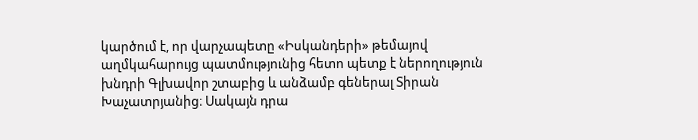կարծում է, որ վարչապետը «Իսկանդերի» թեմայով աղմկահարույց պատմությունից հետո պետք է ներողություն խնդրի Գլխավոր շտաբից և անձամբ գեներալ Տիրան Խաչատրյանից։ Սակայն դրա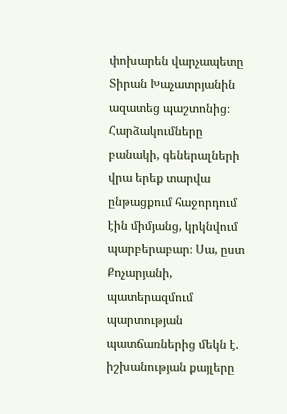փոխարեն վարչապետը Տիրան Խաչատրյանին ազատեց պաշտոնից։
Հարձակումները բանակի, գեներալների վրա երեք տարվա ընթացքում հաջորդում էին միմյանց, կրկնվում պարբերաբար։ Սա, ըստ Քոչարյանի, պատերազմում պարտության պատճառներից մեկն է. իշխանության քայլերը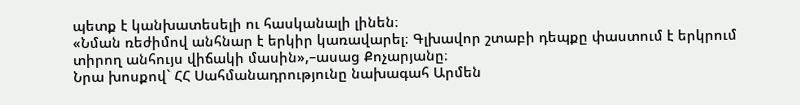պետք է կանխատեսելի ու հասկանալի լինեն։
«Նման ռեժիմով անհնար է երկիր կառավարել։ Գլխավոր շտաբի դեպքը փաստում է երկրում տիրող անհույս վիճակի մասին»,–ասաց Քոչարյանը։
Նրա խոսքով` ՀՀ Սահմանադրությունը նախագահ Արմեն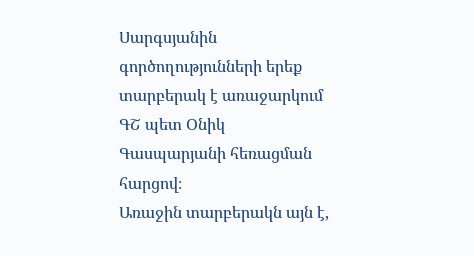Սարգսյանին գործողությունների երեք տարբերակ է առաջարկում ԳՇ պետ Օնիկ Գասպարյանի հեռացման հարցով։
Առաջին տարբերակն այն է,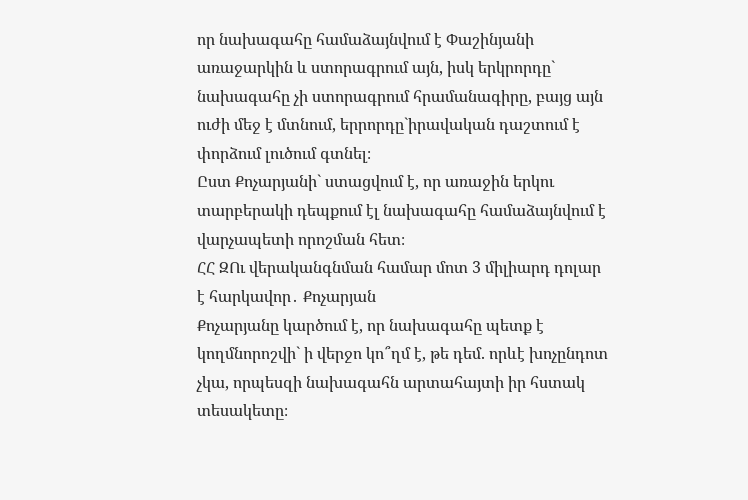որ նախագահը համաձայնվում է Փաշինյանի առաջարկին և ստորագրում այն, իսկ երկրորդը` նախագահը չի ստորագրում հրամանագիրը, բայց այն ուժի մեջ է մտնում, երրորդը`իրավական դաշտում է փորձում լուծում գտնել։
Ըստ Քոչարյանի` ստացվում է, որ առաջին երկու տարբերակի դեպքում էլ նախագահը համաձայնվում է վարչապետի որոշման հետ։
ՀՀ ԶՈւ վերականգնման համար մոտ 3 միլիարդ դոլար է հարկավոր․ Քոչարյան
Քոչարյանը կարծում է, որ նախագահը պետք է կողմնորոշվի` ի վերջո կո՞ղմ է, թե դեմ. որևէ խոչընդոտ չկա, որպեսզի նախագահն արտահայտի իր հստակ տեսակետը։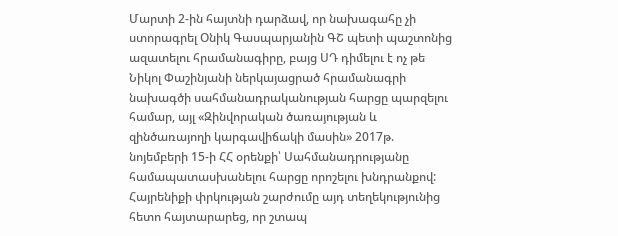Մարտի 2-ին հայտնի դարձավ, որ նախագահը չի ստորագրել Օնիկ Գասպարյանին ԳՇ պետի պաշտոնից ազատելու հրամանագիրը, բայց ՍԴ դիմելու է ոչ թե Նիկոլ Փաշինյանի ներկայացրած հրամանագրի նախագծի սահմանադրականության հարցը պարզելու համար, այլ «Զինվորական ծառայության և զինծառայողի կարգավիճակի մասին» 2017թ. նոյեմբերի 15-ի ՀՀ օրենքի՝ Սահմանադրությանը համապատասխանելու հարցը որոշելու խնդրանքով:
Հայրենիքի փրկության շարժումը այդ տեղեկությունից հետո հայտարարեց, որ շտապ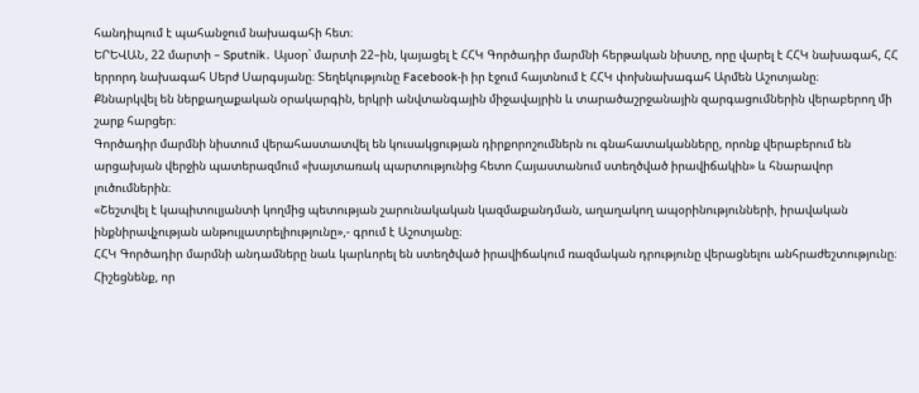հանդիպում է պահանջում նախագահի հետ։
ԵՐԵՎԱՆ, 22 մարտի – Sputnik․ Այսօր` մարտի 22–ին, կայացել է ՀՀԿ Գործադիր մարմնի հերթական նիստը, որը վարել է ՀՀԿ նախագահ, ՀՀ երրորդ նախագահ Սերժ Սարգսյանը։ Տեղեկությունը Facebook-ի իր էջում հայտնում է ՀՀԿ փոխնախագահ Արմեն Աշոտյանը։
Քննարկվել են ներքաղաքական օրակարգին, երկրի անվտանգային միջավայրին և տարածաշրջանային զարգացումներին վերաբերող մի շարք հարցեր։
Գործադիր մարմնի նիստում վերահաստատվել են կուսակցության դիրքորոշումներն ու գնահատականները, որոնք վերաբերում են արցախյան վերջին պատերազմում «խայտառակ պարտությունից հետո Հայաստանում ստեղծված իրավիճակին» և հնարավոր լուծումներին։
«Շեշտվել է կապիտուլյանտի կողմից պետության շարունակական կազմաքանդման, աղաղակող ապօրինությունների, իրավական ինքնիրավչության անթույլատրելիությունը»,- գրում է Աշոտյանը։
ՀՀԿ Գործադիր մարմնի անդամները նաև կարևորել են ստեղծված իրավիճակում ռազմական դրությունը վերացնելու անհրաժեշտությունը։
Հիշեցնենք, որ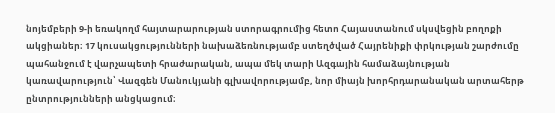նոյեմբերի 9-ի եռակողմ հայտարարության ստորագրումից հետո Հայաստանում սկսվեցին բողոքի ակցիաներ։ 17 կուսակցությունների նախաձեռնությամբ ստեղծված Հայրենիքի փրկության շարժումը պահանջում է վարչապետի հրաժարական, ապա մեկ տարի Ազգային համաձայնության կառավարություն՝ Վազգեն Մանուկյանի գլխավորությամբ, նոր միայն խորհրդարանական արտահերթ ընտրությունների անցկացում։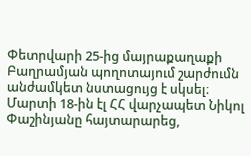Փետրվարի 25-ից մայրաքաղաքի Բաղրամյան պողոտայում շարժումն անժամկետ նստացույց է սկսել։
Մարտի 18-ին էլ ՀՀ վարչապետ Նիկոլ Փաշինյանը հայտարարեց,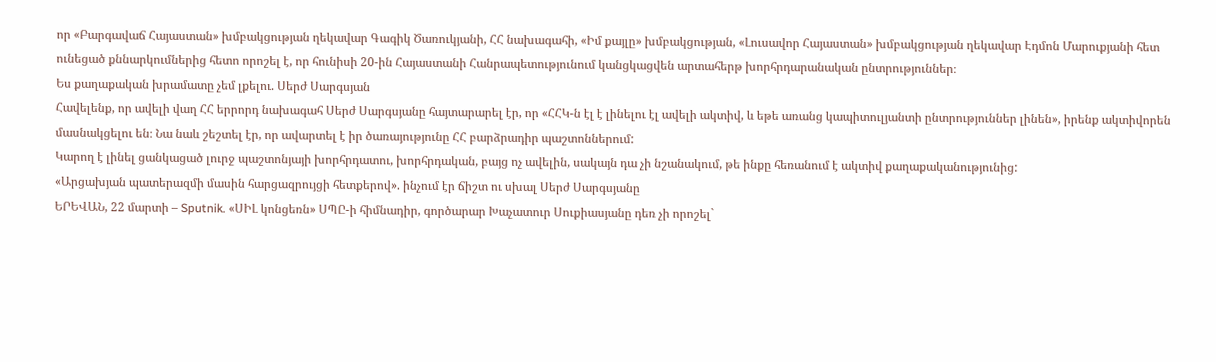որ «Բարգավաճ Հայաստան» խմբակցության ղեկավար Գագիկ Ծառուկյանի, ՀՀ նախագահի, «Իմ քայլը» խմբակցության, «Լուսավոր Հայաստան» խմբակցության ղեկավար Էդմոն Մարուքյանի հետ ունեցած քննարկումներից հետո որոշել է, որ հունիսի 20-ին Հայաստանի Հանրապետությունում կանցկացվեն արտահերթ խորհրդարանական ընտրություններ։
Ես քաղաքական խրամատը չեմ լքելու. Սերժ Սարգսյան
Հավելենք, որ ավելի վաղ ՀՀ երրորդ նախագահ Սերժ Սարգսյանը հայտարարել էր, որ «ՀՀԿ-ն էլ է լինելու էլ ավելի ակտիվ, և եթե առանց կապիտուլյանտի ընտրություններ լինեն», իրենք ակտիվորեն մասնակցելու են։ Նա նաև շեշտել էր, որ ավարտել է իր ծառայությունը ՀՀ բարձրադիր պաշտոններում:
Կարող է լինել ցանկացած լուրջ պաշտոնյայի խորհրդատու, խորհրդական, բայց ոչ ավելին, սակայն դա չի նշանակում, թե ինքը հեռանում է ակտիվ քաղաքականությունից:
«Արցախյան պատերազմի մասին հարցազրույցի հետքերով». ինչում էր ճիշտ ու սխալ Սերժ Սարգսյանը
ԵՐԵՎԱՆ, 22 մարտի – Sputnik. «ՍԻԼ կոնցեռն» ՍՊԸ-ի հիմնադիր, գործարար Խաչատուր Սուքիասյանը դեռ չի որոշել`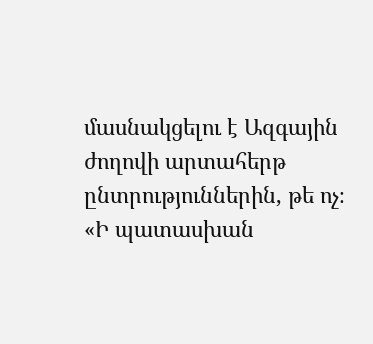մասնակցելու է Ազգային ժողովի արտահերթ ընտրություններին, թե ոչ։
«Ի պատասխան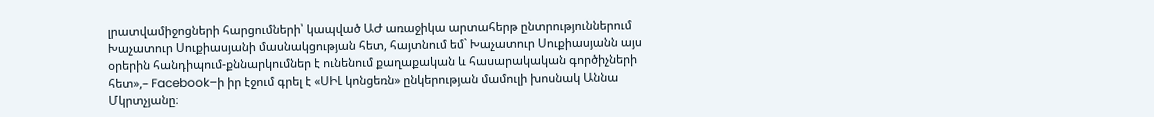լրատվամիջոցների հարցումների՝ կապված ԱԺ առաջիկա արտահերթ ընտրություններում Խաչատուր Սուքիասյանի մասնակցության հետ, հայտնում եմ` Խաչատուր Սուքիասյանն այս օրերին հանդիպում-քննարկումներ է ունենում քաղաքական և հասարակական գործիչների հետ»,– Facebook–ի իր էջում գրել է «ՍԻԼ կոնցեռն» ընկերության մամուլի խոսնակ Աննա Մկրտչյանը։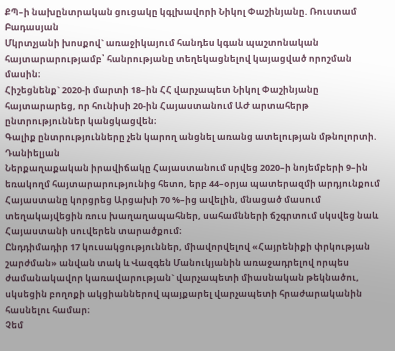ՔՊ–ի նախընտրական ցուցակը կգլխավորի Նիկոլ Փաշինյանը. Ռուստամ Բադասյան
Մկրտչյանի խոսքով` առաջիկայում հանդես կգան պաշտոնական հայտարարությամբ՝ հանրությանը տեղեկացնելով կայացված որոշման մասին։
Հիշեցնենք` 2020-ի մարտի 18–ին ՀՀ վարչապետ Նիկոլ Փաշինյանը հայտարարեց, որ հունիսի 20-ին Հայաստանում ԱԺ արտահերթ ընտրություններ կանցկացվեն։
Գալիք ընտրությունները չեն կարող անցնել առանց ատելության մթնոլորտի. Դանիելյան
Ներքաղաքական իրավիճակը Հայաստանում սրվեց 2020–ի նոյեմբերի 9–ին եռակողմ հայտարարությունից հետո, երբ 44–օրյա պատերազմի արդյունքում Հայաստանը կորցրեց Արցախի 70 %–ից ավելին, մնացած մասում տեղակայվեցին ռուս խաղաղապահներ, սահամնների ճշգրտում սկսվեց նաև Հայաստանի սուվերեն տարածքում։
Ընդդիմադիր 17 կուսակցություններ, միավորվելով «Հայրենիքի փրկության շարժման» անվան տակ և Վազգեն Մանուկյանին առաջադրելով որպես ժամանակավոր կառավարության` վարչապետի միասնական թեկնածու, սկսեցին բողոքի ակցիաններով պայքարել վարչապետի հրաժարականին հասնելու համար։
Չեմ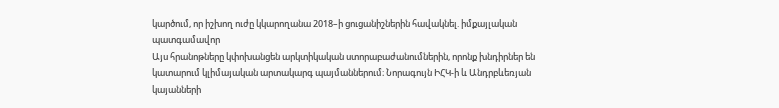կարծում, որ իշխող ուժը կկարողանա 2018–ի ցուցանիշներին հավակնել. իմքայլական պատգամավոր
Այս հրանոթները կփոխանցեն արկտիկական ստորաբաժանումներին, որոնք խնդիրներ են կատարում կլիմայական արտակարգ պայմաններում։ Նորագույն ԻՀԿ-ի և Անդրբևեռյան կայանների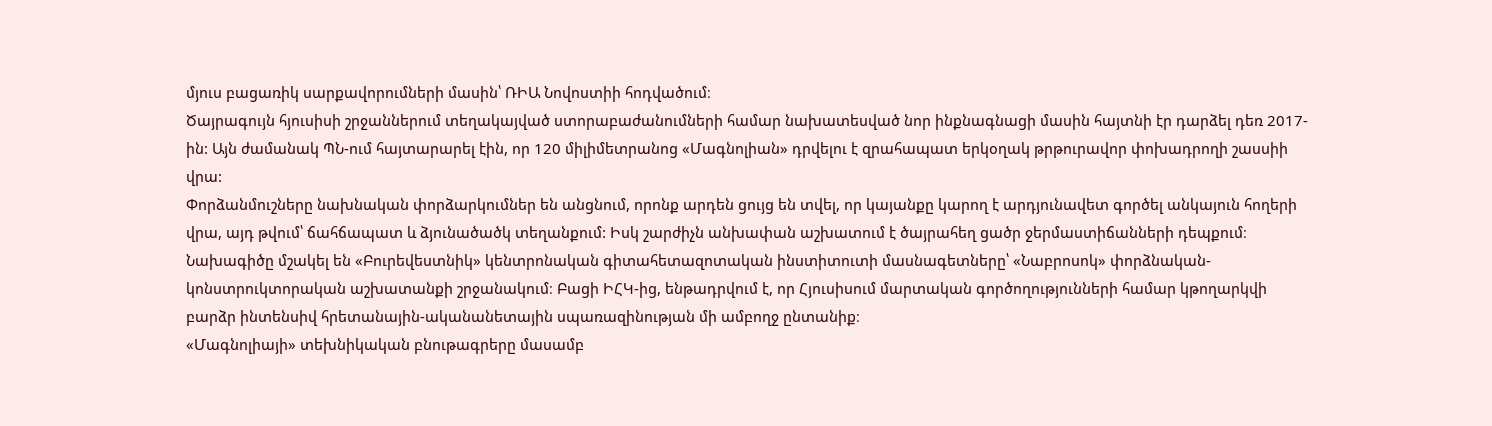մյուս բացառիկ սարքավորումների մասին՝ ՌԻԱ Նովոստիի հոդվածում։
Ծայրագույն հյուսիսի շրջաններում տեղակայված ստորաբաժանումների համար նախատեսված նոր ինքնագնացի մասին հայտնի էր դարձել դեռ 2017-ին: Այն ժամանակ ՊՆ-ում հայտարարել էին, որ 120 միլիմետրանոց «Մագնոլիան» դրվելու է զրահապատ երկօղակ թրթուրավոր փոխադրողի շասսիի վրա:
Փորձանմուշները նախնական փորձարկումներ են անցնում, որոնք արդեն ցույց են տվել, որ կայանքը կարող է արդյունավետ գործել անկայուն հողերի վրա, այդ թվում՝ ճահճապատ և ձյունածածկ տեղանքում: Իսկ շարժիչն անխափան աշխատում է ծայրահեղ ցածր ջերմաստիճանների դեպքում։
Նախագիծը մշակել են «Բուրեվեստնիկ» կենտրոնական գիտահետազոտական ինստիտուտի մասնագետները՝ «Նաբրոսոկ» փորձնական-կոնստրուկտորական աշխատանքի շրջանակում։ Բացի ԻՀԿ-ից, ենթադրվում է, որ Հյուսիսում մարտական գործողությունների համար կթողարկվի բարձր ինտենսիվ հրետանային-ականանետային սպառազինության մի ամբողջ ընտանիք։
«Մագնոլիայի» տեխնիկական բնութագրերը մասամբ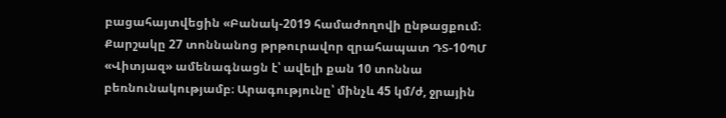բացահայտվեցին «Բանակ-2019 համաժողովի ընթացքում։ Քարշակը 27 տոննանոց թրթուրավոր զրահապատ ԴՏ-10ՊՄ «Վիտյազ» ամենագնացն է՝ ավելի քան 10 տոննա բեռնունակությամբ։ Արագությունը՝ մինչև 45 կմ/ժ, ջրային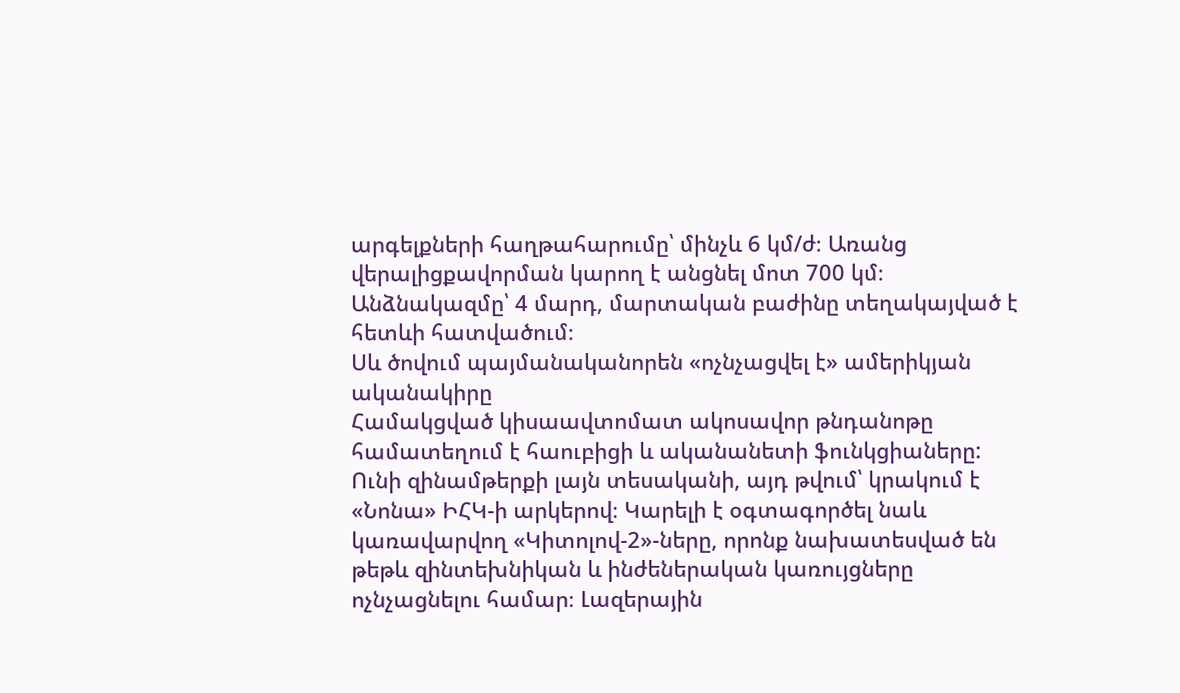արգելքների հաղթահարումը՝ մինչև 6 կմ/ժ։ Առանց վերալիցքավորման կարող է անցնել մոտ 700 կմ։ Անձնակազմը՝ 4 մարդ, մարտական բաժինը տեղակայված է հետևի հատվածում։
Սև ծովում պայմանականորեն «ոչնչացվել է» ամերիկյան ականակիրը
Համակցված կիսաավտոմատ ակոսավոր թնդանոթը համատեղում է հաուբիցի և ականանետի ֆունկցիաները: Ունի զինամթերքի լայն տեսականի, այդ թվում՝ կրակում է «Նոնա» ԻՀԿ-ի արկերով։ Կարելի է օգտագործել նաև կառավարվող «Կիտոլով-2»-ները, որոնք նախատեսված են թեթև զինտեխնիկան և ինժեներական կառույցները ոչնչացնելու համար։ Լազերային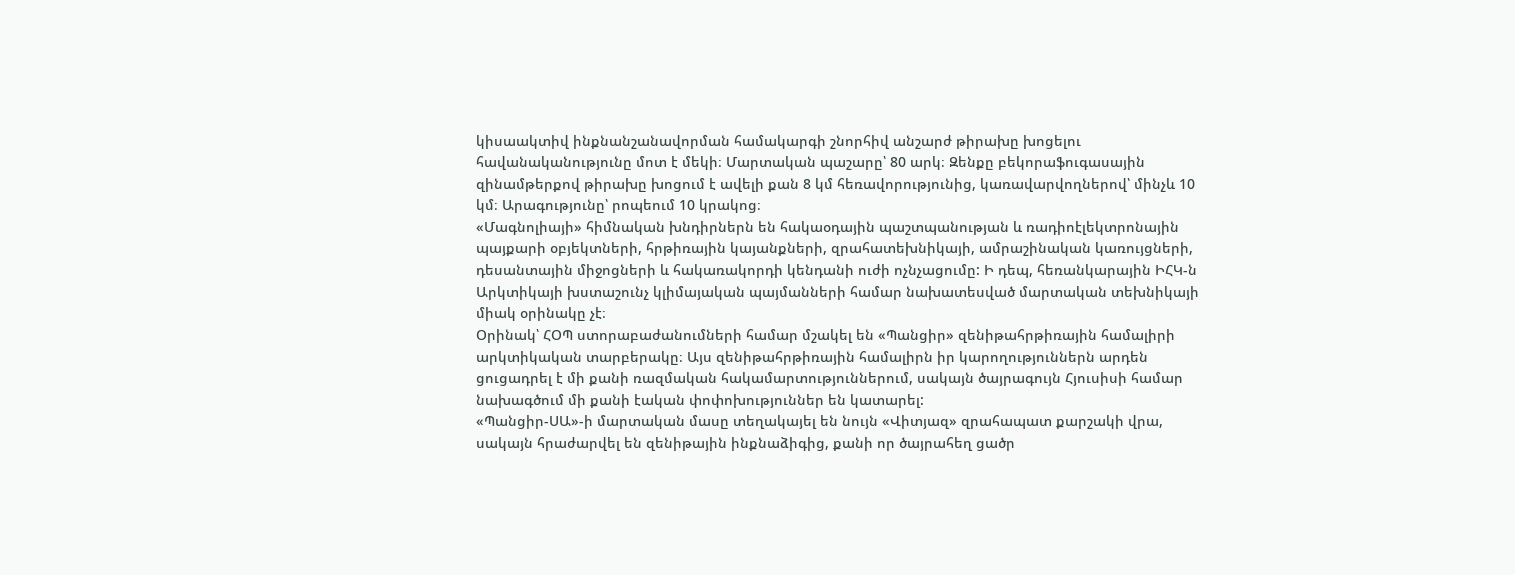կիսաակտիվ ինքնանշանավորման համակարգի շնորհիվ անշարժ թիրախը խոցելու հավանականությունը մոտ է մեկի։ Մարտական պաշարը՝ 80 արկ։ Զենքը բեկորաֆուգասային զինամթերքով թիրախը խոցում է ավելի քան 8 կմ հեռավորությունից, կառավարվողներով՝ մինչև 10 կմ։ Արագությունը՝ րոպեում 10 կրակոց։
«Մագնոլիայի» հիմնական խնդիրներն են հակաօդային պաշտպանության և ռադիոէլեկտրոնային պայքարի օբյեկտների, հրթիռային կայանքների, զրահատեխնիկայի, ամրաշինական կառույցների, դեսանտային միջոցների և հակառակորդի կենդանի ուժի ոչնչացումը: Ի դեպ, հեռանկարային ԻՀԿ-ն Արկտիկայի խստաշունչ կլիմայական պայմանների համար նախատեսված մարտական տեխնիկայի միակ օրինակը չէ։
Օրինակ՝ ՀՕՊ ստորաբաժանումների համար մշակել են «Պանցիր» զենիթահրթիռային համալիրի արկտիկական տարբերակը։ Այս զենիթահրթիռային համալիրն իր կարողություններն արդեն ցուցադրել է մի քանի ռազմական հակամարտություններում, սակայն ծայրագույն Հյուսիսի համար նախագծում մի քանի էական փոփոխություններ են կատարել:
«Պանցիր-ՍԱ»-ի մարտական մասը տեղակայել են նույն «Վիտյազ» զրահապատ քարշակի վրա, սակայն հրաժարվել են զենիթային ինքնաձիգից, քանի որ ծայրահեղ ցածր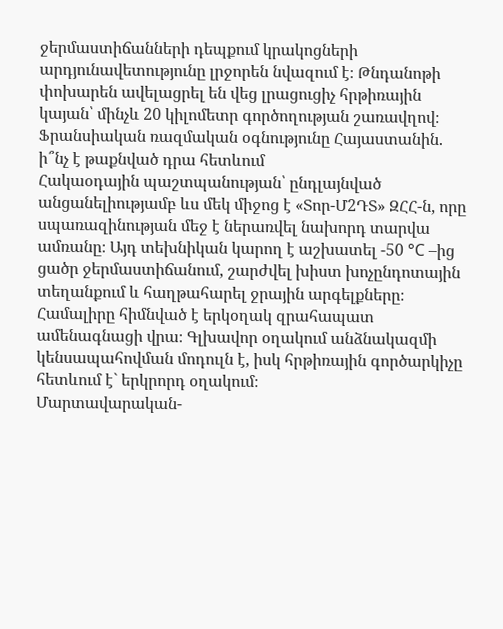ջերմաստիճանների դեպքում կրակոցների արդյունավետությունը լրջորեն նվազում է։ Թնդանոթի փոխարեն ավելացրել են վեց լրացուցիչ հրթիռային կայան՝ մինչև 20 կիլոմետր գործողության շառավղով։
Ֆրանսիական ռազմական օգնությունը Հայաստանին. ի՞նչ է թաքնված դրա հետևում
Հակաօդային պաշտպանության՝ ընդլայնված անցանելիությամբ ևս մեկ միջոց է «Տոր-Մ2ԴՏ» ԶՀՀ-ն, որը սպառազինության մեջ է ներառվել նախորդ տարվա ամռանը։ Այդ տեխնիկան կարող է աշխատել -50 °C –ից ցածր ջերմաստիճանում, շարժվել խիստ խոչընդոտային տեղանքում և հաղթահարել ջրային արգելքները։ Համալիրը հիմնված է երկօղակ զրահապատ ամենագնացի վրա։ Գլխավոր օղակում անձնակազմի կենսապահովման մոդուլն է, իսկ հրթիռային գործարկիչը հետևում է` երկրորդ օղակում։
Մարտավարական-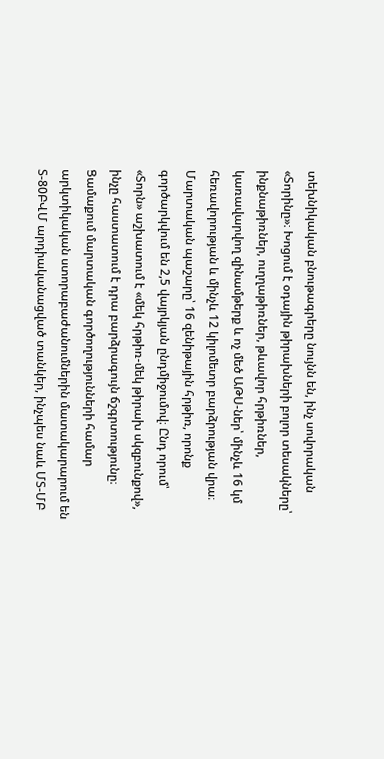տեխնիկական բնութագրերը նույնն են, ինչ սովորական «Տորինը»։ Խոցում է օդային թիրախների բոլոր տեսակները՝ ինքնաթիռներ, ուղղաթիռներ, թևավոր հրթիռներ, կառավարվող զինամթերք և ոչ մեծ ԱԹՍ-ներ՝ մինչև 16 կմ հեռավորության և մինչև 12 կիլոմետր բարձրության վրա։ Մարտական պաշարը՝ 16 զենիթային հրթիռ, որոնք գործարկվում են 2,5 վայրկյան ընդմիջումով։ Ընդ որում՝ «Տորն» աշխատում է «մեկ հրթիռ-մեկ թիրախ սկզբունքով», ինչը հաստատում է դրա բարձրագույն ճշգրտությունը։
Ցամաքում մարտական գործողությունների համար արկտիկական ստորաբաժանումներին մատակարարում են Տ-80ԲՎՄ արդիականացված տանկեր, ինչպես նաև ՄՏ-ՄԲ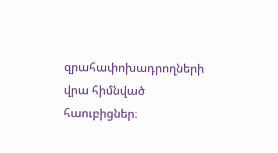զրահափոխադրողների վրա հիմնված հաուբիցներ։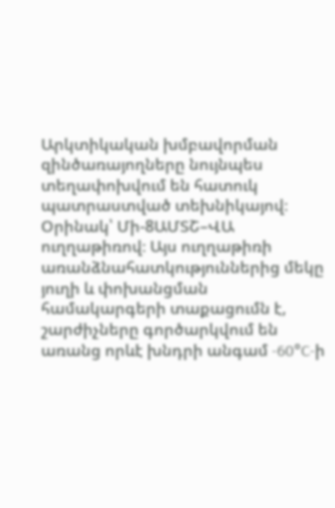Արկտիկական խմբավորման զինծառայողները նույնպես տեղափոխվում են հատուկ պատրաստված տեխնիկայով։ Օրինակ՝ Մի-8ԱՄՏՇ–ՎԱ ուղղաթիռով։ Այս ուղղաթիռի առանձնահատկություններից մեկը յուղի և փոխանցման համակարգերի տաքացումն է, շարժիչները գործարկվում են առանց որևէ խնդրի անգամ -60°C-ի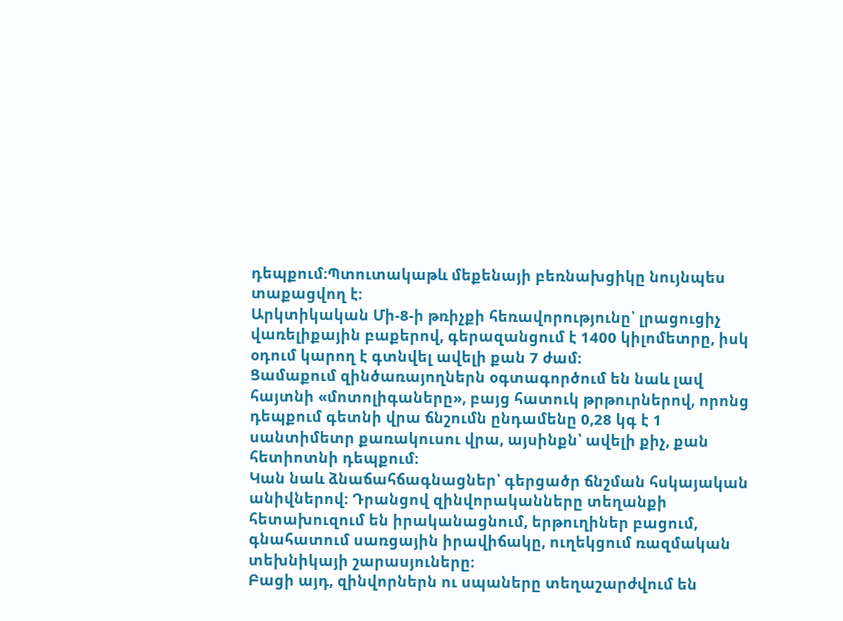դեպքում։Պտուտակաթև մեքենայի բեռնախցիկը նույնպես տաքացվող է։
Արկտիկական Մի-8-ի թռիչքի հեռավորությունը՝ լրացուցիչ վառելիքային բաքերով, գերազանցում է 1400 կիլոմետրը, իսկ օդում կարող է գտնվել ավելի քան 7 ժամ։
Ցամաքում զինծառայողներն օգտագործում են նաև լավ հայտնի «մոտոլիգաները», բայց հատուկ թրթուրներով, որոնց դեպքում գետնի վրա ճնշումն ընդամենը 0,28 կգ է 1 սանտիմետր քառակուսու վրա, այսինքն՝ ավելի քիչ, քան հետիոտնի դեպքում։
Կան նաև ձնաճահճագնացներ՝ գերցածր ճնշման հսկայական անիվներով։ Դրանցով զինվորականները տեղանքի հետախուզում են իրականացնում, երթուղիներ բացում, գնահատում սառցային իրավիճակը, ուղեկցում ռազմական տեխնիկայի շարասյուները։
Բացի այդ, զինվորներն ու սպաները տեղաշարժվում են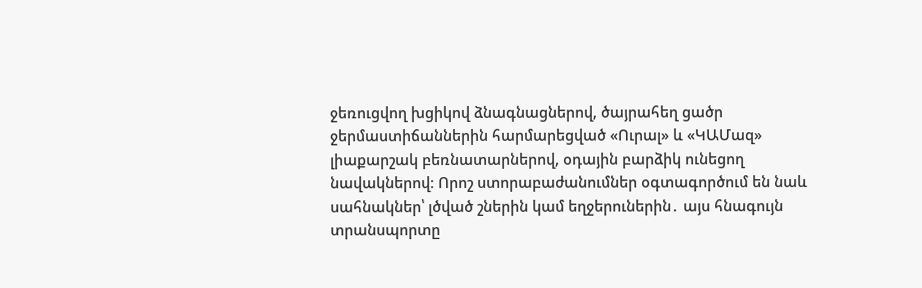ջեռուցվող խցիկով ձնագնացներով, ծայրահեղ ցածր ջերմաստիճաններին հարմարեցված «Ուրալ» և «ԿԱՄազ» լիաքարշակ բեռնատարներով, օդային բարձիկ ունեցող նավակներով։ Որոշ ստորաբաժանումներ օգտագործում են նաև սահնակներ՝ լծված շներին կամ եղջերուներին․ այս հնագույն տրանսպորտը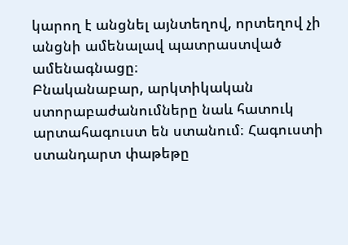կարող է անցնել այնտեղով, որտեղով չի անցնի ամենալավ պատրաստված ամենագնացը։
Բնականաբար, արկտիկական ստորաբաժանումները նաև հատուկ արտահագուստ են ստանում։ Հագուստի ստանդարտ փաթեթը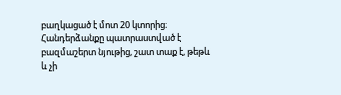բաղկացած է մոտ 20 կտորից։ Հանդերձանքը պատրաստված է բազմաշերտ նյութից, շատ տաք է, թեթև և չի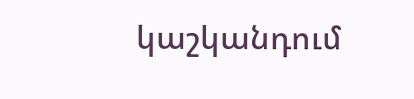կաշկանդում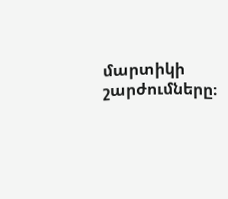մարտիկի շարժումները։